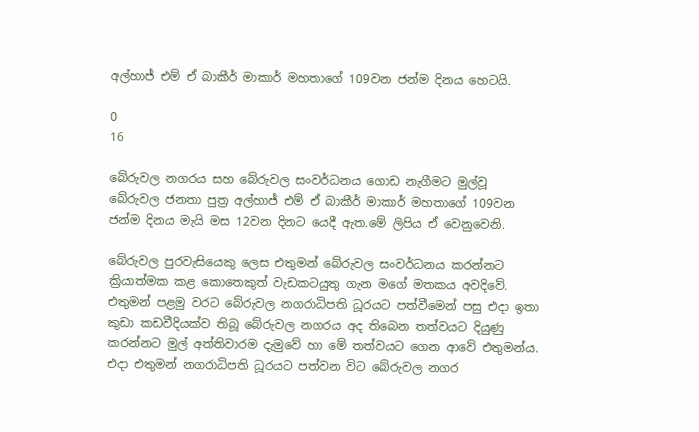අල්හාජ් එම් ඒ බාකීර් මාකාර් මහතාගේ 109වන ජන්ම දිනය හෙටයි.

0
16

බේරුවල නගරය සහ බේරුවල සංවර්ධනය ගොඩ නැගීමට මුල්වූ බේරුවල ජනතා පුත්‍ර‍ අල්හාජ් එම් ඒ බාකීර් මාකාර් මහතාගේ 109වන ජන්ම දිනය මැයි මස 12වන දිනට යෙදී ඇත.මේ ලිපිය ඒ වෙනුවෙනි.

බේරුවල පුරවැසියෙකු ලෙස එතුමන් බේරුවල සංවර්ධනය කරන්නට ක්‍රියාත්මක කළ කොතෙකුත් වැඩකටයුතු ගැන මගේ මතකය අවදිවේ. එතුමන් පළමු වරට බේරුවල නගරාධිපති ධූරයට පත්වීමෙන් පසු එදා ඉතා කුඩා කඩවීදියක්ව තිබූ බේරුවල නගරය අද තිබෙන තත්වයට දියුණු කරන්නට මුල් අත්තිවාරම දැමුවේ හා මේ තත්වයට ගෙන ආවේ එතුමන්ය.
එදා එතුමන් නගරාධිපති ධූරයට පත්වන විට බේරුවල නගර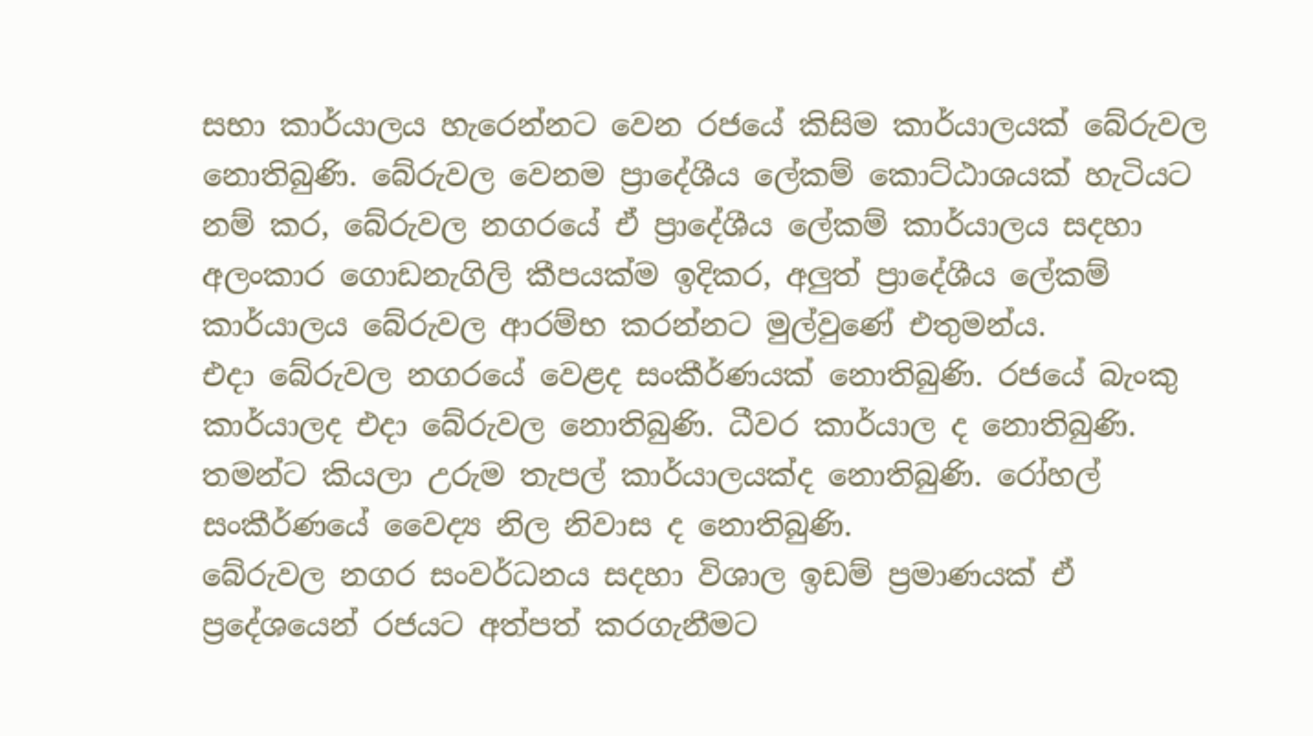සභා කාර්යාලය හැරෙන්නට වෙන රජයේ කිසිම කාර්යාලයක් බේරුවල නොතිබුණි. බේරුවල වෙනම ප්‍රාදේශීය ලේකම් කොට්ඨාශයක් හැටියට නම් කර, බේරුවල නගරයේ ඒ ප්‍රාදේශීය ලේකම් කාර්යාලය සදහා අලංකාර ගොඩනැගිලි කීපයක්ම ඉදිකර, අලුත් ප්‍රාදේශීය ලේකම් කාර්යාලය බේරුවල ආරම්භ කරන්නට මුල්වුණේ එතුමන්ය.
එදා බේරුවල නගරයේ වෙළද සංකීර්ණයක් නොතිබුණි. රජයේ බැංකු කාර්යාලද එදා බේරුවල නොතිබුණි. ධීවර කාර්යාල ද නොතිබුණි. තමන්ට කියලා උරුම තැපල් කාර්යාලයක්ද නොතිබුණි. රෝහල් සංකීර්ණයේ වෛද්‍ය නිල නිවාස ද නොතිබුණි.
බේරුවල නගර සංවර්ධනය සදහා විශාල ඉඩම් ප්‍ර‍මාණයක් ඒ ප්‍රදේශයෙන් රජයට අත්පත් කරගැනීමට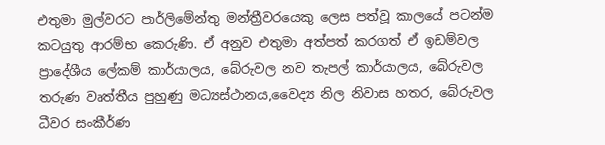එතුමා මුල්වරට පාර්ලිමේන්තු මන්ත්‍රීවරයෙකු ලෙස පත්වූ කාලයේ පටන්ම කටයුතු ආරම්භ කෙරුණි. ඒ අනුව එතුමා අත්පත් කරගත් ඒ ඉඩම්වල ප්‍රාදේශීය ලේකම් කාර්යාලය, බේරුවල නව තැපල් කාර්යාලය, බේරුවල තරුණ වෘත්තීය පුහුණු මධ්‍යස්ථානය,වෛද්‍ය නිල නිවාස හතර, බේරුවල ධීවර සංකීර්ණ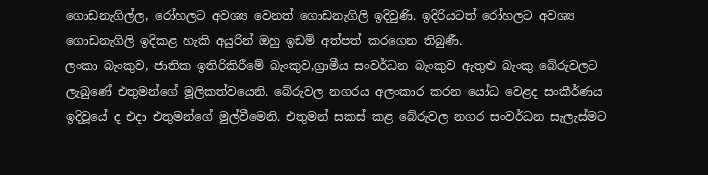ගොඩනැගිල්ල, රෝහලට අවශ්‍ය වෙනත් ගොඩනැගිලි ඉදිවුණි. ඉදිරියටත් රෝහලට අවශ්‍ය ගොඩනැගිලි ඉදිකළ හැකි අයුරින් ඔහු ඉඩම් අත්පත් කරගෙන තිබුණී.
ලංකා බැංකුව, ජාතික ඉතිරිකිරීමේ බැංකුව,ග්‍රාමීය සංවර්ධන බැංකුව ඇතුළු බැංකු බේරුවලට ලැබුණේ එතුමන්ගේ මූලිකත්වයෙනි. බේරුවල නගරය අලංකාර කරන යෝධ වෙළද සංකීර්ණය ඉදිවූයේ ද එදා එතුමන්ගේ මුල්වීමෙනි. එතුමන් සකස් කළ බේරුවල නගර සංවර්ධන සැලැස්මට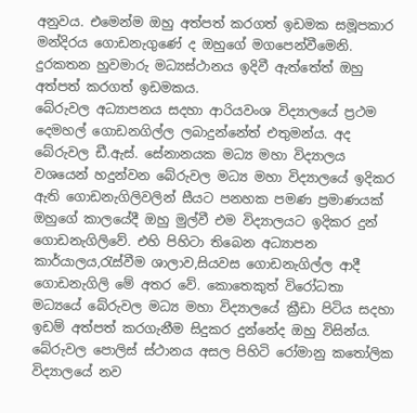අනුවය. එමෙන්ම ඔහු අත්පත් කරගත් ඉඩමක සමූපකාර මන්දිරය ගොඩනැගුණේ ද ඔහුගේ මගපෙන්වීමෙනි. දුරකතන හුවමාරු මධ්‍යස්ථානය ඉදිවී ඇත්තේත් ඔහු අත්පත් කරගත් ඉඩමකය.
බේරුවල අධ්‍යාපනය සදහා ආරියවංශ විද්‍යාලයේ ප්‍රථම දෙමහල් ගොඩනගිල්ල ලබාදුන්නේත් එතුමන්ය. අද බේරුවල ඩී.ඇස්. සේනානයක මධ්‍ය මහා විද්‍යාලය වශයෙන් හදුන්වන බේරුවල මධ්‍ය මහා විද්‍යාලයේ ඉදිකර ඇති ගොඩනැගිලිවලින් සීයට පනහක පමණ ප්‍ර‍මාණයක් ඔහුගේ කාලයේදී ඔහු මුල්වී එම විද්‍යාලයට ඉදිකර දුන් ගොඩනැගිලිවේ. එහි පිහිටා තිබෙන අධ්‍යාපන කාර්යාලය,රැස්වීම ශාලාව,සියවස ගොඩනැගිල්ල ආදී ගොඩනැගිලි මේ අතර වේ. කොතෙකුත් විරෝධතා මධ්‍යයේ බේරුවල මධ්‍ය මහා විද්‍යාලයේ ක්‍රීඩා පිටිය සදහා ඉඩම් අත්පත් කරගැනීම සිදුකර දුන්නේද ඔහු විසින්ය. බේරුවල පොලිස් ස්ථානය අසල පිහිටි රෝමානු කතෝලික විද්‍යාලයේ නව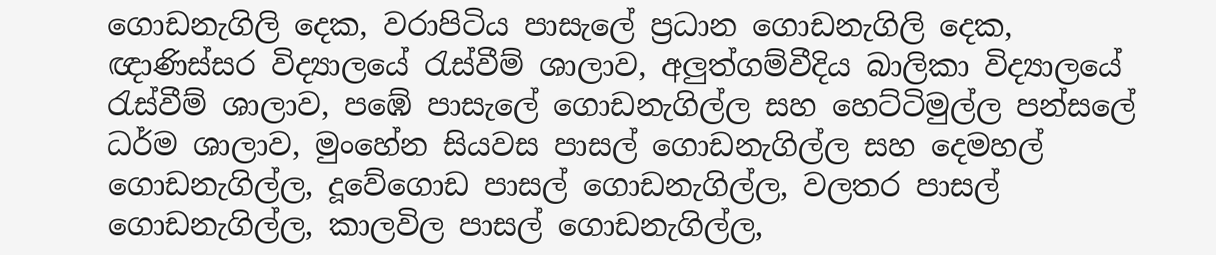ගොඩනැගිලි දෙක, වරාපිටිය පාසැලේ ප්‍ර‍ධාන ගොඩනැගිලි දෙක, ඥාණිස්සර විද්‍යාලයේ රැස්වීම් ශාලාව, අලුත්ගම්වීදිය බාලිකා විද්‍යාලයේ රැස්වීම් ශාලාව, පඹේ පාසැලේ ගොඩනැගිල්ල සහ හෙට්ටිමුල්ල පන්සලේ ධර්ම ශාලාව, මුංහේන සියවස පාසල් ගොඩනැගිල්ල සහ දෙමහල් ගොඩනැගිල්ල, දූවේගොඩ පාසල් ගොඩනැගිල්ල, වලතර පාසල් ගොඩනැගිල්ල, කාලවිල පාසල් ගොඩනැගිල්ල,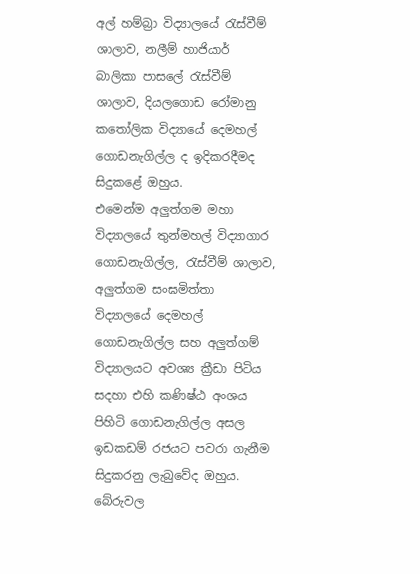අල් හම්බ්‍රා විද්‍යාලයේ රැස්වීම් ශාලාව, නලීම් හාජියාර් බාලිකා පාසලේ රැස්වීම් ශාලාව, දියලගොඩ රෝමානු කතෝලික විද්‍යායේ දෙමහල් ගොඩනැගිල්ල ද ඉදිකරදීමද සිදුකළේ ඔහුය.
එමෙන්ම අලුත්ගම මහා විද්‍යාලයේ තුන්මහල් විද්‍යාගාර ගොඩනැගිල්ල, රැස්වීම් ශාලාව, අලුත්ගම සංඝමිත්තා විද්‍යාලයේ දෙමහල් ගොඩනැගිල්ල සහ අලුත්ගම් විද්‍යාලයට අවශ්‍ය ක්‍රීඩා පිටිය සදහා එහි කණිෂ්ඨ අංශය පිහිටි ගොඩනැගිල්ල අසල ඉඩකඩම් රජයට පවරා ගැනීම සිදුකරනු ලැබුවේද ඔහුය.
බේරුවල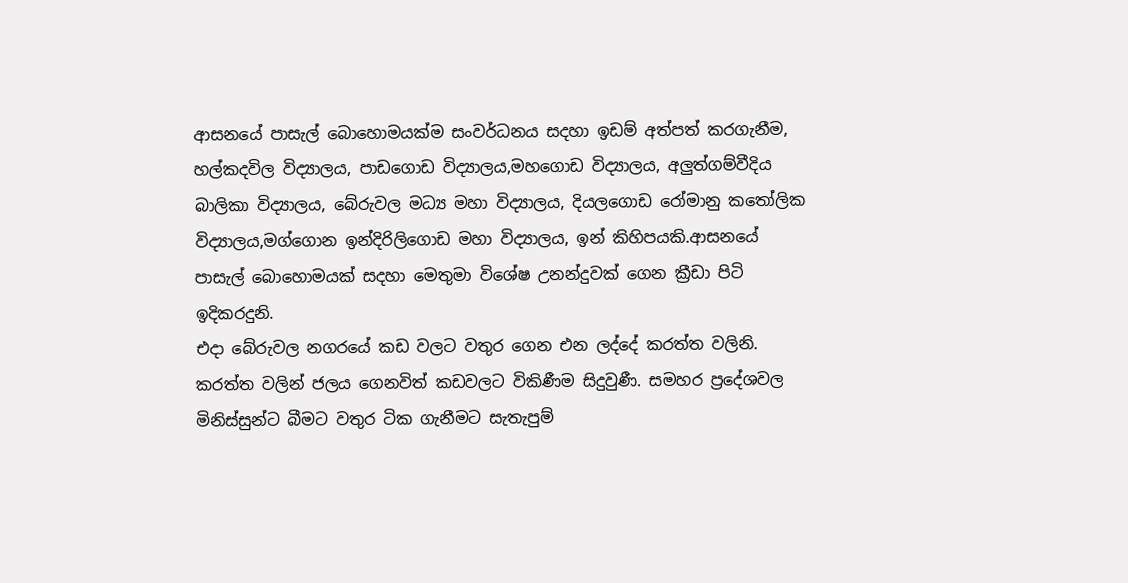ආසනයේ පාසැල් බොහොමයක්ම සංවර්ධනය සදහා ඉඩම් අත්පත් කරගැනීම, හල්කදවිල විද්‍යාලය, පාඩගොඩ විද්‍යාලය,මහගොඩ විද්‍යාලය, අලුත්ගම්වීදිය බාලිකා විද්‍යාලය, බේරුවල මධ්‍ය මහා විද්‍යාලය, දියලගොඩ රෝමානු කතෝලික විද්‍යාලය,මග්ගොන ඉන්දිරිලිගොඩ මහා විද්‍යාලය, ඉන් කිහිපයකි.ආසනයේ පාසැල් බොහොමයක් සදහා මෙතුමා විශේෂ උනන්දුවක් ගෙන ක්‍රීඩා පිටි ඉදිකරදුනි.
එදා බේරුවල නගරයේ කඩ වලට වතුර ගෙන එන ලද්දේ කරත්ත වලිනි. කරත්ත වලින් ජලය ගෙනවිත් කඩවලට විකිණීම සිදුවුණී. සමහර ප්‍රදේශවල මිනිස්සුන්ට බීමට වතුර ටික ගැනීමට සැතැපුම්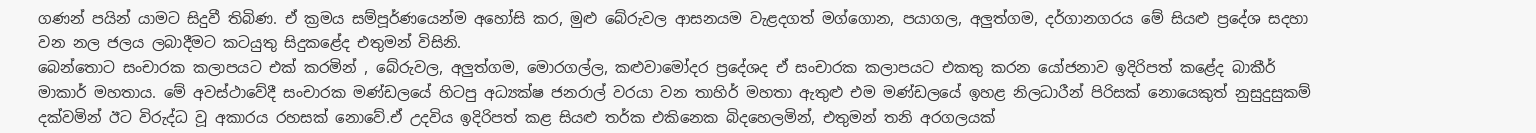ගණන් පයින් යාමට සිදුවී තිබිණ. ඒ ක්‍ර‍මය සම්පූර්ණයෙන්ම අහෝසි කර, මුළු බේරුවල ආසනයම වැළදගත් මග්ගොන, පයාගල, අලුත්ගම, දර්ගානගරය මේ සියළු ප්‍රදේශ සදහා වන නල ජලය ලබාදීමට කටයුතු සිදුකළේද එතුමන් විසිනි.
බෙන්තොට සංචාරක කලාපයට එක් කරමින් , බේරුවල, අලුත්ගම, මොරගල්ල, කළුවාමෝදර ප්‍රදේශද ඒ සංචාරක කලාපයට එකතු කරන යෝජනාව ඉදිරිපත් කළේද බාකීර් මාකාර් මහතාය. මේ අවස්ථාවේදී සංචාරක මණ්ඩලයේ හිටපු අධ්‍යක්ෂ ජනරාල් වරයා වන තාහිර් මහතා ඇතුළු එම මණ්ඩලයේ ඉහළ නිලධාරීන් පිරිසක් නොයෙකුත් නුසුදුසුකම් දක්වමින් ඊට විරුද්ධ වූ අකාරය රහසක් නොවේ.ඒ උදවිය ඉදිරිපත් කළ සියළු තර්ක එකිනෙක බිදහෙලමින්, එතුමන් තනි අරගලයක්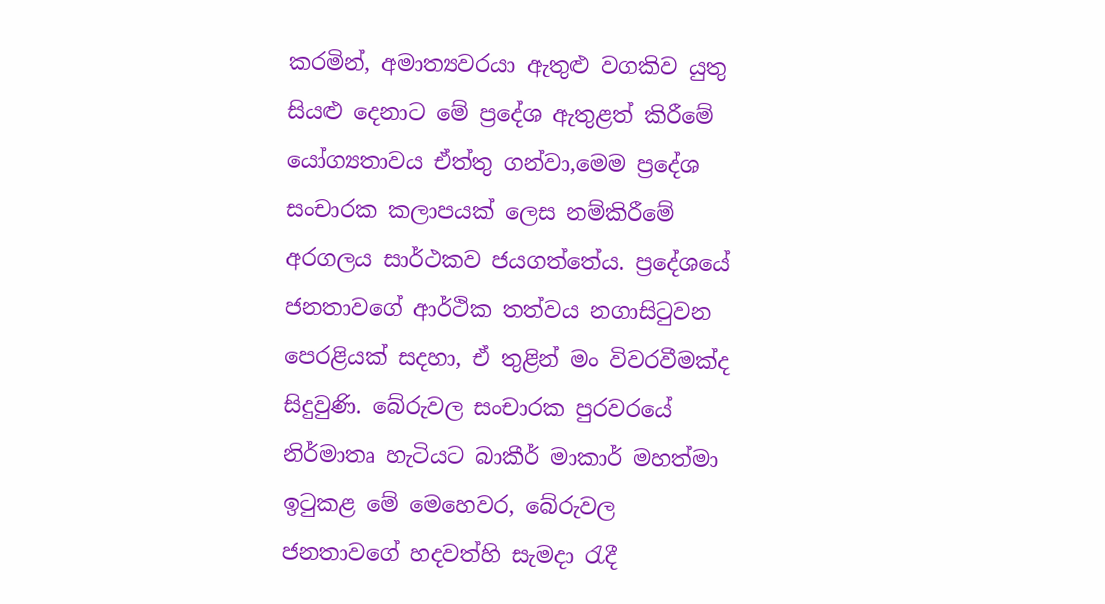කරමින්, අමාත්‍යවරයා ඇතුළු වගකිව යුතු සියළු දෙනාට මේ ප්‍රදේශ ඇතුළත් කිරීමේ යෝග්‍යතාවය ඒත්තු ගන්වා,මෙම ප්‍රදේශ සංචාරක කලාපයක් ලෙස නම්කිරීමේ අරගලය සාර්ථකව ජයගත්තේය. ප්‍රදේශයේ ජනතාවගේ ආර්ථික තත්වය නගාසිටුවන පෙරළියක් සදහා, ඒ තුළින් මං විවරවීමක්ද සිදුවුණි. බේරුවල සංචාරක පුරවරයේ නිර්මාතෘ හැටියට බාකීර් මාකාර් මහත්මා ඉටුකළ මේ මෙහෙවර, බේරුවල ජනතාවගේ හදවත්හි සැමදා රැදී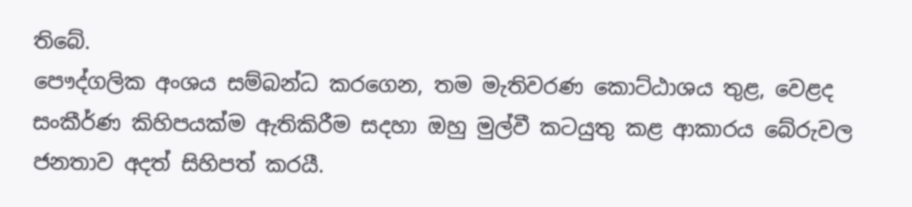තිබේ.
පෞද්ගලික අංශය සම්බන්ධ කරගෙන, තම මැතිවරණ කොට්ඨාශය තුළ, වෙළද සංකීර්ණ කිහිපයක්ම ඇතිකිරීම සදහා ඔහු මුල්වී කටයුතු කළ ආකාරය බේරුවල ජනතාව අදත් සිහිපත් කරයී.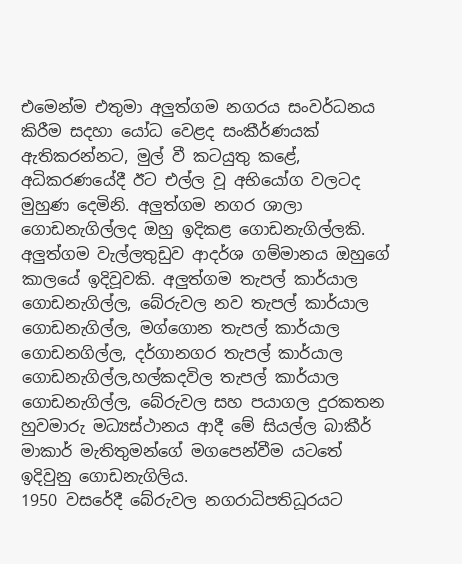එමෙන්ම එතුමා අලුත්ගම නගරය සංවර්ධනය කිරීම සදහා යෝධ වෙළද සංකීර්ණයක් ඇතිකරන්නට, මුල් වී කටයුතු කළේ, අධිකරණයේදී ඊට එල්ල වූ අභියෝග වලටද මුහුණ දෙමිනි. අලුත්ගම නගර ශාලා ගොඩනැගිල්ලද ඔහු ඉදිකළ ගොඩනැගිල්ලකි. අලුත්ගම වැල්ලතුඩුව ආදර්ශ ගම්මානය ඔහුගේ කාලයේ ඉදිවූවකි. අලුත්ගම තැපල් කාර්යාල ගොඩනැගිල්ල, බේරුවල නව තැපල් කාර්යාල ගොඩනැගිල්ල, මග්ගොන තැපල් කාර්යාල ගොඩනගිල්ල, දර්ගානගර තැපල් කාර්යාල ගොඩනැගිල්ල,හල්කදවිල තැපල් කාර්යාල ගොඩනැගිල්ල, බේරුවල සහ පයාගල දුරකතන හුවමාරු මධ්‍යස්ථානය ආදී මේ සියල්ල බාකීර් මාකාර් මැතිතුමන්ගේ මගපෙන්වීම යටතේ ඉදිවුනු ගොඩනැගිලිය.
1950 වසරේදී බේරුවල නගරාධිපතිධූරයට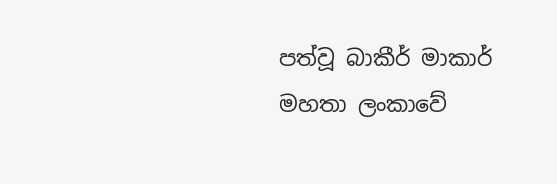පත්වූ බාකීර් මාකාර් මහතා ලංකාවේ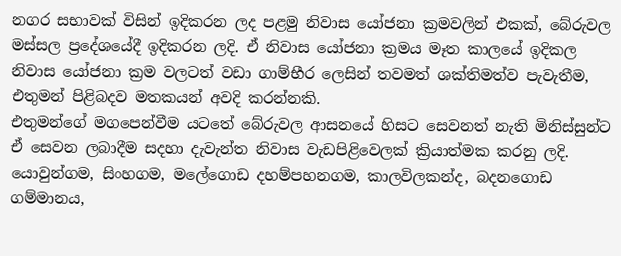නගර සභාවක් විසින් ඉදිකරන ලද පළමු නිවාස යෝජනා ක්‍ර‍මවලින් එකක්, බේරුවල මස්සල ප්‍රදේශයේදී ඉදිකරන ලදි. ඒ නිවාස යෝජනා ක්‍ර‍මය මෑත කාලයේ ඉදිකල නිවාස යෝජනා ක්‍ර‍ම වලටත් වඩා ගාම්භීර ලෙසින් තවමත් ශක්තිමත්ව පැවැතීම, එතුමන් පිළිබදව මතකයන් අවදි කරන්නකි.
එතුමන්ගේ මගපෙන්වීම යටතේ බේරුවල ආසනයේ හිසට සෙවනත් නැති මිනිස්සුන්ට ඒ සෙවන ලබාදීම සදහා දැවැන්ත නිවාස වැඩපිළිවෙලක් ක්‍රියාත්මක කරනු ලදි. යොවුන්ගම, සිංහගම, මලේගොඩ දහම්පහනගම, කාලවිලකන්ද, බදනගොඩ ගම්මානය,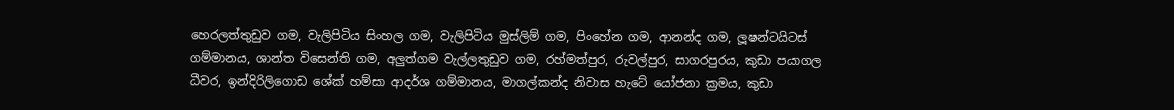හෙරලත්තුඩුව ගම, වැලිපිටිය සිංහල ගම, වැලිපිටිය මුස්ලිම් ගම, පිංහේන ගම, ආනන්ද ගම, ලූෂන්ටයිටස් ගම්මානය, ශාන්ත විසෙන්ති ගම, අලුත්ගම වැල්ලතුඩුව ගම, රහ්මත්පුර, රුවල්පුර, සාගරපුරය, කුඩා පයාගල ධීවර, ඉන්දිරිලිගොඩ ශේක් හම්සා ආදර්ශ ගම්මානය, මාගල්කන්ද නිවාස හැටේ යෝජනා ක්‍ර‍මය, කුඩා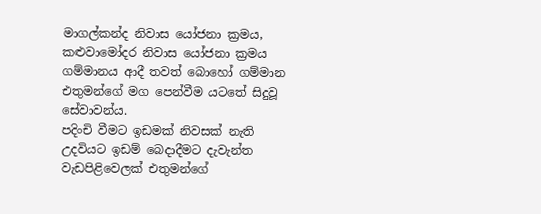මාගල්කන්ද නිවාස යෝජනා ක්‍ර‍මය, කළුවාමෝදර නිවාස යෝජනා ක්‍ර‍මය ගම්මානය ආදී තවත් බොහෝ ගම්මාන එතුමන්ගේ මග පෙන්වීම යටතේ සිදුවූ සේවාවන්ය.
පදිංචි වීමට ඉඩමක් නිවසක් නැති උදවියට ඉඩම් බෙදාදීමට දැවැන්ත වැඩපිළිවෙලක් එතුමන්ගේ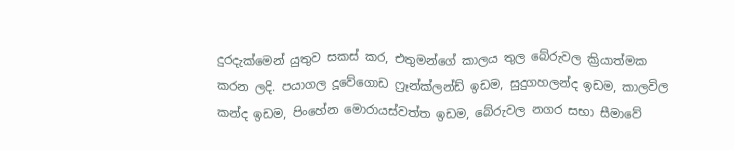දුරදැක්මෙන් යුතුව සකස් කර, එතුමන්ගේ කාලය තුල බේරුවල ක්‍රියාත්මක කරන ලදි. පයාගල දූවේගොඩ ෆ්‍රෑන්ක්ලන්ඩ් ඉඩම, සුදුගහලන්ද ඉඩම, කාලවිල කන්ද ඉඩම, පිංහේන මොරායස්වත්ත ඉඩම, බේරුවල නගර සභා සීමාවේ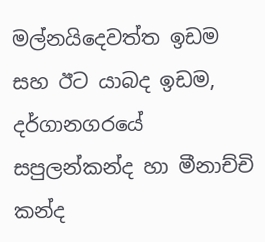මල්නයිදෙවත්ත ඉඩම සහ ඊට යාබද ඉඩම, දර්ගානගරයේ සපුලන්කන්ද හා මීනාච්චි කන්ද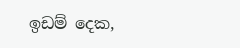ඉඩම් දෙක,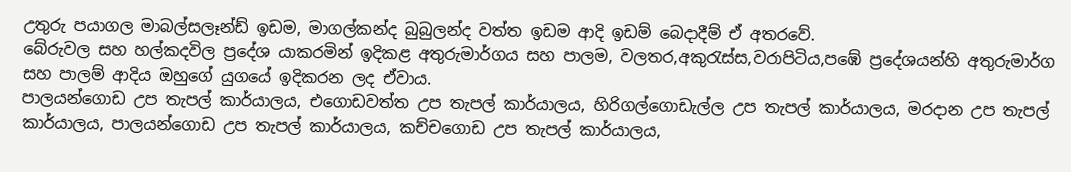උතුරු පයාගල මාබල්සලෑන්ඩ් ඉඩම, මාගල්කන්ද බුබුලන්ද වත්ත ඉඩම ආදි ඉඩම් බෙදාදීම් ඒ අතරවේ.
බේරුවල සහ හල්කදවිල ප්‍රදේශ යාකරමින් ඉදිකළ අතුරුමාර්ගය සහ පාලම, වලතර,අකුරැස්ස,වරාපිටිය,පඹේ ප්‍රදේශයන්හි අතුරුමාර්ග සහ පාලම් ආදිය ඔහුගේ යුගයේ ඉදිකරන ලද ඒවාය.
පාලයන්ගොඩ උප තැපල් කාර්යාලය, එගොඩවත්ත උප තැපල් කාර්යාලය, හිරිගල්ගොඩැල්ල උප තැපල් කාර්යාලය, මරදාන උප තැපල් කාර්යාලය, පාලයන්ගොඩ උප තැපල් කාර්යාලය, කච්චගොඩ උප තැපල් කාර්යාලය,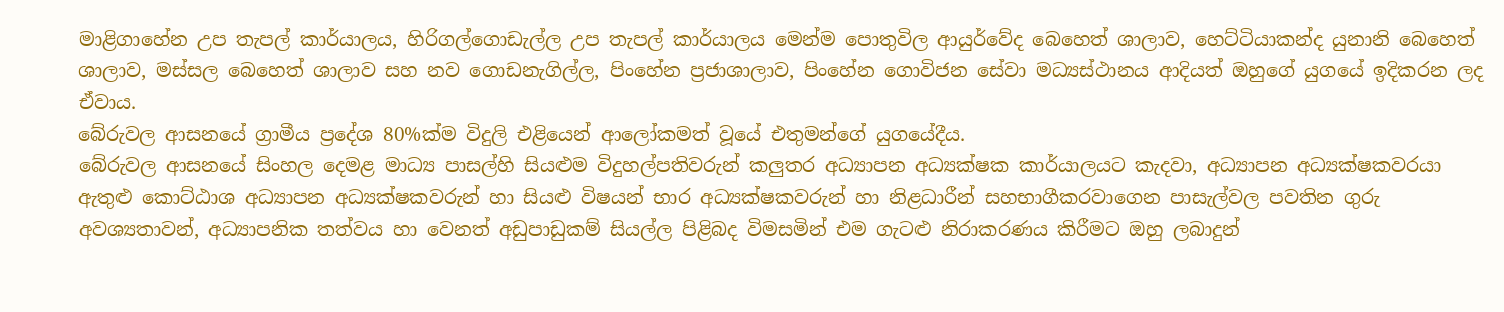මාළිගාහේන උප තැපල් කාර්යාලය, හිරිගල්ගොඩැල්ල උප තැපල් කාර්යාලය මෙන්ම පොතුවිල ආයුර්වේද බෙහෙත් ශාලාව, හෙට්ටියාකන්ද යුනානි බෙහෙත් ශාලාව, මස්සල බෙහෙත් ශාලාව සහ නව ගොඩනැගිල්ල, පිංහේන ප්‍ර‍ජාශාලාව, පිංහේන ගොවිජන සේවා මධ්‍යස්ථානය ආදියත් ඔහුගේ යුගයේ ඉදිකරන ලද ඒවාය.
බේරුවල ආසනයේ ග්‍රාමීය ප්‍රදේශ 80%ක්ම විදුලි එළියෙන් ආලෝකමත් වූයේ එතුමන්ගේ යුගයේදීය.
බේරුවල ආසනයේ සිංහල දෙමළ මාධ්‍ය පාසල්හි සියළුම විදුහල්පතිවරුන් කලුතර අධ්‍යාපන අධ්‍යක්ෂක කාර්යාලයට කැදවා, අධ්‍යාපන අධ්‍යක්ෂකවරයා ඇතුළු කොට්ඨාශ අධ්‍යාපන අධ්‍යක්ෂකවරුන් හා සියළු විෂයන් භාර අධ්‍යක්ෂකවරුන් හා නිළධාරීන් සහභාගීකරවාගෙන පාසැල්වල පවතින ගුරු අවශ්‍යතාවන්, අධ්‍යාපනික තත්වය හා වෙනත් අඩුපාඩුකම් සියල්ල පිළිබද විමසමින් එම ගැටළු නිරාකරණය කිරීමට ඔහු ලබාදුන්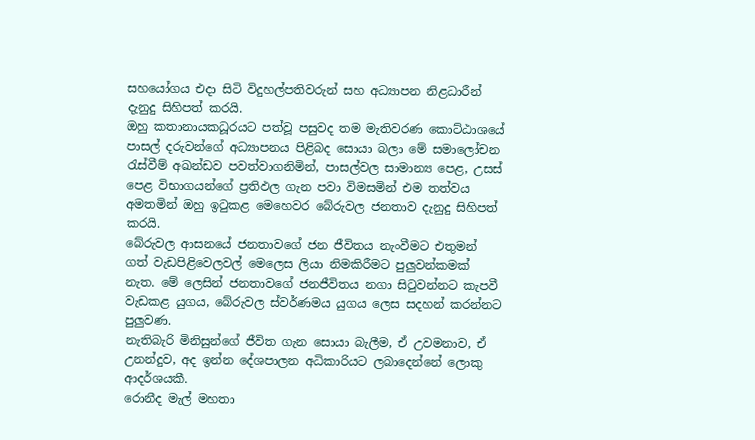සහයෝගය එදා සිටි විදුහල්පතිවරුන් සහ අධ්‍යාපන නිළධාරීන් දැනුදු සිහිපත් කරයි.
ඔහු කතානායකධූරයට පත්වූ පසුවද තම මැතිවරණ කොට්ඨාශයේ පාසල් දරුවන්ගේ අධ්‍යාපනය පිළිබද සොයා බලා මේ සමාලෝචන රැස්වීම් අඛන්ඩව පවත්වාගනිමින්, පාසල්වල සාමාන්‍ය පෙළ, උසස් පෙළ විභාගයන්ගේ ප්‍ර‍තිඵල ගැන පවා විමසමින් එම තත්වය අමතමින් ඔහු ඉටුකළ මෙහෙවර බේරුවල ජනතාව දැනුදු සිහිපත් කරයි.
බේරුවල ආසනයේ ජනතාවගේ ජන ජීවිතය නැංවීමට එතුමන් ගත් වැඩපිළිවෙලවල් මෙලෙස ලියා නිමකිරීමට පුලුවන්කමක් නැත. මේ ලෙසින් ජනතාවගේ ජනජීවිතය නගා සිටුවන්නට කැපවී වැඩකළ යුගය, බේරුවල ස්වර්ණමය යුගය ලෙස සදහන් කරන්නට පුලුවණ.
නැතිබැරි මිනිසුන්ගේ ජීවිත ගැන සොයා බැලීම, ඒ උවමනාව, ඒ උනන්දුව, අද ඉන්න දේශපාලන අධිකාරියට ලබාදෙන්නේ ලොකු ආදර්ශයකී.
රොනීද මැල් මහතා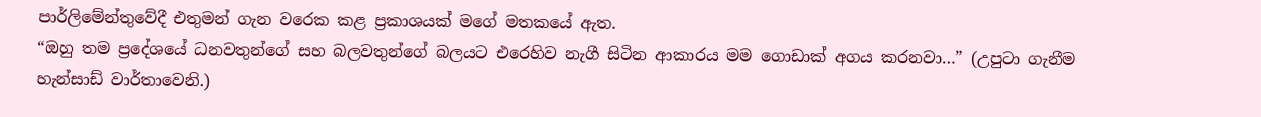පාර්ලිමේන්තුවේදී එතුමන් ගැන වරෙක කළ ප්‍ර‍කාශයක් මගේ මතකයේ ඇත.
“ඔහු තම ප්‍රදේශයේ ධනවතුන්ගේ සහ බලවතුන්ගේ බලයට එරෙහිව නැගී සිටින ආකාරය මම ගොඩාක් අගය කරනවා…” (උපුටා ගැනීම හැන්සාඩ් වාර්තාවෙනි.)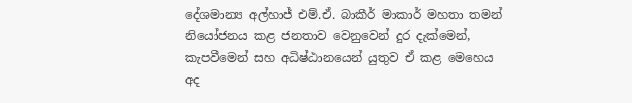දේශමාන්‍ය අල්හාජ් එම්.ඒ. බාකීර් මාකාර් මහතා තමන් නියෝජනය කළ ජනතාව වෙනුවෙන් දුර දැක්මෙන්, කැපවීමෙන් සහ අධිෂ්ඨානයෙන් යුතුව ඒ කළ මෙහෙය අද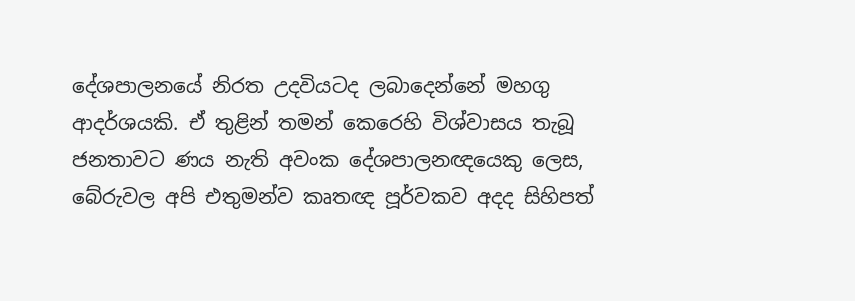දේශපාලනයේ නිරත උදවියටද ලබාදෙන්නේ මහගු ආදර්ශයකි. ඒ තුළින් තමන් කෙරෙහි විශ්වාසය තැබූ ජනතාවට ණය නැති අවංක දේශපාලනඥයෙකු ලෙස, බේරුවල අපි එතුමන්ව කෘතඥ පූර්වකව අදද සිහිපත්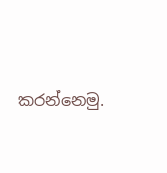කරන්නෙමු.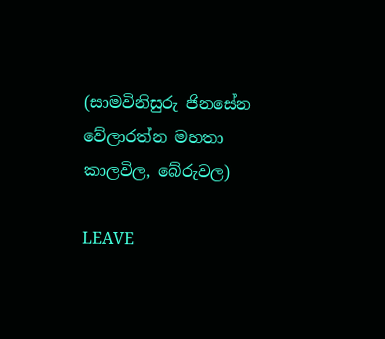(සාමවිනිසුරු ජිනසේන වේලාරත්න මහතා
කාලවිල, බේරුවල)

LEAVE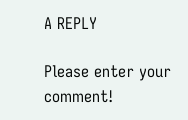A REPLY

Please enter your comment!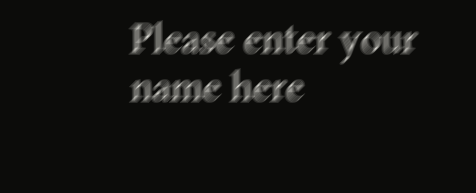Please enter your name here